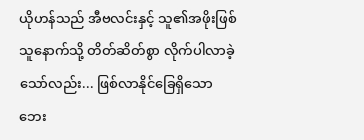ယိုဟန်သည် အီဗလင်းနှင့် သူ၏အဖိုးဖြစ်သူနောက်သို့ တိတ်ဆိတ်စွာ လိုက်ပါလာခဲ့သော်လည်း... ဖြစ်လာနိုင်ခြေရှိသော ဘေး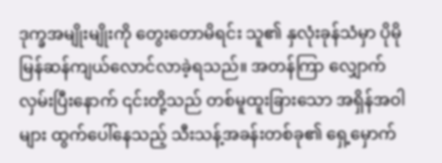ဒုက္ခအမျိုးမျိုးကို တွေးတောမိရင်း သူ၏ နှလုံးခုန်သံမှာ ပိုမိုမြန်ဆန်ကျယ်လောင်လာခဲ့ရသည်။ အတန်ကြာ လျှောက်လှမ်းပြီးနောက် ၎င်းတို့သည် တစ်မူထူးခြားသော အရှိန်အဝါများ ထွက်ပေါ်နေသည့် သီးသန့်အခန်းတစ်ခု၏ ရှေ့မှောက်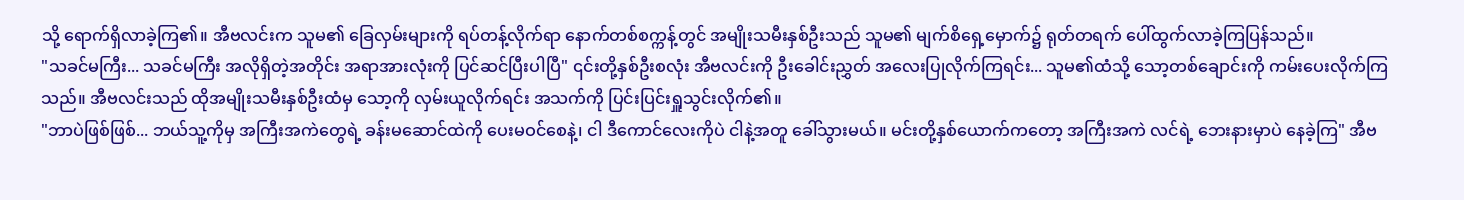သို့ ရောက်ရှိလာခဲ့ကြ၏။ အီဗလင်းက သူမ၏ ခြေလှမ်းများကို ရပ်တန့်လိုက်ရာ နောက်တစ်စက္ကန့်တွင် အမျိုးသမီးနှစ်ဦးသည် သူမ၏ မျက်စိရှေ့မှောက်၌ ရုတ်တရက် ပေါ်ထွက်လာခဲ့ကြပြန်သည်။
"သခင်မကြီး... သခင်မကြီး အလိုရှိတဲ့အတိုင်း အရာအားလုံးကို ပြင်ဆင်ပြီးပါပြီ" ၎င်းတို့နှစ်ဦးစလုံး အီဗလင်းကို ဦးခေါင်းညွှတ် အလေးပြုလိုက်ကြရင်း... သူမ၏ထံသို့ သော့တစ်ချောင်းကို ကမ်းပေးလိုက်ကြသည်။ အီဗလင်းသည် ထိုအမျိုးသမီးနှစ်ဦးထံမှ သော့ကို လှမ်းယူလိုက်ရင်း အသက်ကို ပြင်းပြင်းရှူသွင်းလိုက်၏။
"ဘာပဲဖြစ်ဖြစ်... ဘယ်သူ့ကိုမှ အကြီးအကဲတွေရဲ့ ခန်းမဆောင်ထဲကို ပေးမဝင်စေနဲ့၊ ငါ ဒီကောင်လေးကိုပဲ ငါနဲ့အတူ ခေါ်သွားမယ်။ မင်းတို့နှစ်ယောက်ကတော့ အကြီးအကဲ လင်ရဲ့ ဘေးနားမှာပဲ နေခဲ့ကြ" အီဗ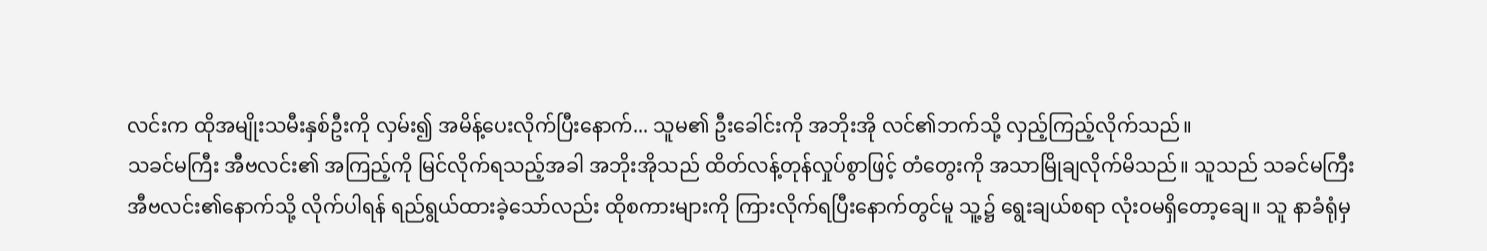လင်းက ထိုအမျိုးသမီးနှစ်ဦးကို လှမ်း၍ အမိန့်ပေးလိုက်ပြီးနောက်... သူမ၏ ဦးခေါင်းကို အဘိုးအို လင်၏ဘက်သို့ လှည့်ကြည့်လိုက်သည်။
သခင်မကြီး အီဗလင်း၏ အကြည့်ကို မြင်လိုက်ရသည့်အခါ အဘိုးအိုသည် ထိတ်လန့်တုန်လှုပ်စွာဖြင့် တံတွေးကို အသာမြိုချလိုက်မိသည်။ သူသည် သခင်မကြီး အီဗလင်း၏နောက်သို့ လိုက်ပါရန် ရည်ရွယ်ထားခဲ့သော်လည်း ထိုစကားများကို ကြားလိုက်ရပြီးနောက်တွင်မူ သူ့၌ ရွေးချယ်စရာ လုံးဝမရှိတော့ချေ။ သူ နာခံရုံမှ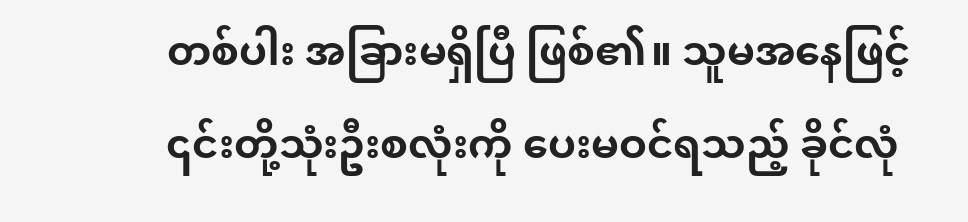တစ်ပါး အခြားမရှိပြီ ဖြစ်၏။ သူမအနေဖြင့် ၎င်းတို့သုံးဦးစလုံးကို ပေးမဝင်ရသည့် ခိုင်လုံ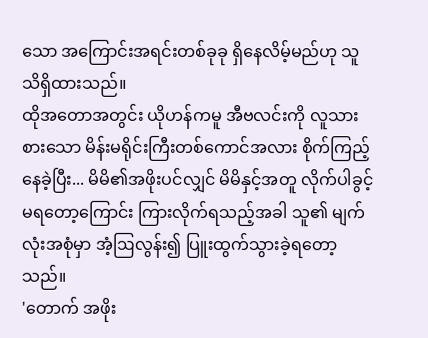သော အကြောင်းအရင်းတစ်ခုခု ရှိနေလိမ့်မည်ဟု သူ သိရှိထားသည်။
ထိုအတောအတွင်း ယိုဟန်ကမူ အီဗလင်းကို လူသားစားသော မိန်းမရိုင်းကြီးတစ်ကောင်အလား စိုက်ကြည့်နေခဲ့ပြီး... မိမိ၏အဖိုးပင်လျှင် မိမိနှင့်အတူ လိုက်ပါခွင့်မရတော့ကြောင်း ကြားလိုက်ရသည့်အခါ သူ၏ မျက်လုံးအစုံမှာ အံ့ဩလွန်း၍ ပြူးထွက်သွားခဲ့ရတော့သည်။
'တောက် အဖိုး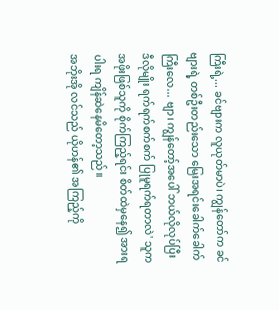ကြီးရဲ့... ခင်ဗျားက လူယုတ်မာပဲ၊ ကျွန်တော်က ခင်ဗျားရဲ့ တစ်ဦးတည်းသော မြေးအရင်းခေါက်ခေါက်ကြီးလေ... ဗျာ၊ ကျွန်တော့်အပေါ် ဘယ်လိုလုပ်ပြီး ဒီလိုမျိုး ရက်ရက်စက်စက် ပြုမူရက်ရတာလဲ' သူက အဖိုးဖြစ်သူကို စိုက်ကြည့်ရင်း စိတ်ထဲမှနေ၍ အားရပါးရ ကျိန်ဆဲနေမိတော့သည်။
အဘိုးအို လင်သည် ယိုဟန်၏ အကြည့်ကို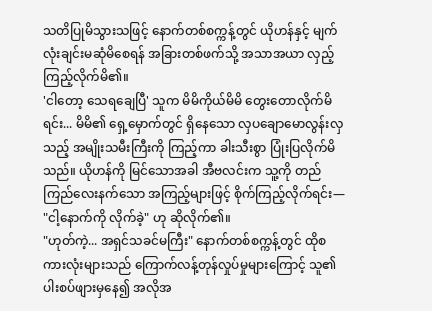သတိပြုမိသွားသဖြင့် နောက်တစ်စက္ကန့်တွင် ယိုဟန်နှင့် မျက်လုံးချင်းမဆုံမိစေရန် အခြားတစ်ဖက်သို့ အသာအယာ လှည့်ကြည့်လိုက်မိ၏။
'ငါတော့ သေရချေပြီ' သူက မိမိကိုယ်မိမိ တွေးတောလိုက်မိရင်း... မိမိ၏ ရှေ့မှောက်တွင် ရှိနေသော လှပချောမောလွန်းလှသည့် အမျိုးသမီးကြီးကို ကြည့်ကာ ခါးသီးစွာ ပြုံးပြလိုက်မိသည်။ ယိုဟန်ကို မြင်သောအခါ အီဗလင်းက သူ့ကို တည်ကြည်လေးနက်သော အကြည့်များဖြင့် စိုက်ကြည့်လိုက်ရင်း—
"ငါ့နောက်ကို လိုက်ခဲ့" ဟု ဆိုလိုက်၏။
"ဟုတ်ကဲ့... အရှင်သခင်မကြီး" နောက်တစ်စက္ကန့်တွင် ထိုစကားလုံးများသည် ကြောက်လန့်တုန်လှုပ်မှုများကြောင့် သူ၏ ပါးစပ်ဖျားမှနေ၍ အလိုအ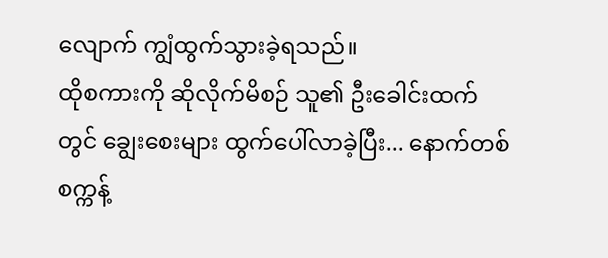လျောက် ကျွံထွက်သွားခဲ့ရသည်။
ထိုစကားကို ဆိုလိုက်မိစဉ် သူ၏ ဦးခေါင်းထက်တွင် ချွေးစေးများ ထွက်ပေါ်လာခဲ့ပြီး... နောက်တစ်စက္ကန့်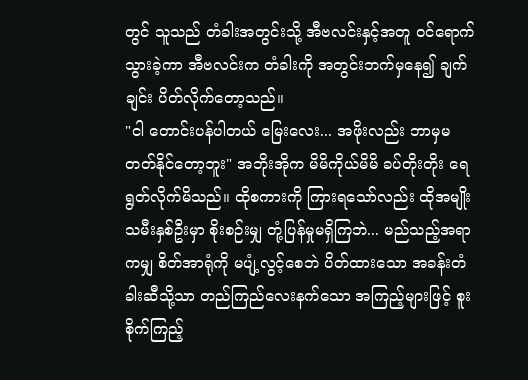တွင် သူသည် တံခါးအတွင်းသို့ အီဗလင်းနှင့်အတူ ဝင်ရောက်သွားခဲ့ကာ အီဗလင်းက တံခါးကို အတွင်းဘက်မှနေ၍ ချက်ချင်း ပိတ်လိုက်တော့သည်။
"ငါ တောင်းပန်ပါတယ် မြေးလေး... အဖိုးလည်း ဘာမှမတတ်နိုင်တော့ဘူး" အဘိုးအိုက မိမိကိုယ်မိမိ ခပ်တိုးတိုး ရေရွတ်လိုက်မိသည်။ ထိုစကားကို ကြားရသော်လည်း ထိုအမျိုးသမီးနှစ်ဦးမှာ စိုးစဉ်းမျှ တုံ့ပြန်မှုမရှိကြဘဲ... မည်သည့်အရာကမျှ စိတ်အာရုံကို မပျံ့လွင့်စေဘဲ ပိတ်ထားသော အခန်းတံခါးဆီသို့သာ တည်ကြည်လေးနက်သော အကြည့်များဖြင့် စူးစိုက်ကြည့်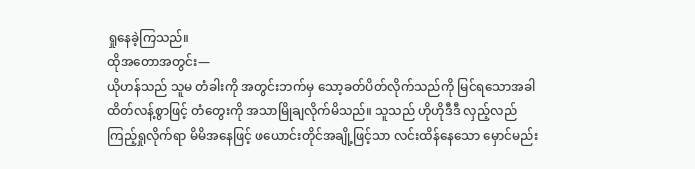ရှုနေခဲ့ကြသည်။
ထိုအတောအတွင်း—
ယိုဟန်သည် သူမ တံခါးကို အတွင်းဘက်မှ သော့ခတ်ပိတ်လိုက်သည်ကို မြင်ရသောအခါ ထိတ်လန့်စွာဖြင့် တံတွေးကို အသာမြိုချလိုက်မိသည်။ သူသည် ဟိုဟိုဒီဒီ လှည့်လည်ကြည့်ရှုလိုက်ရာ မိမိအနေဖြင့် ဖယောင်းတိုင်အချို့ဖြင့်သာ လင်းထိန်နေသော မှောင်မည်း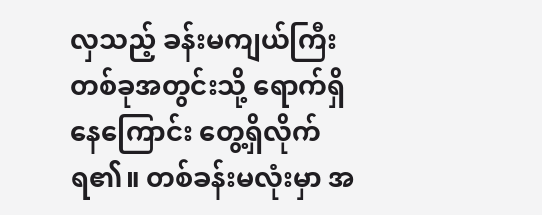လှသည့် ခန်းမကျယ်ကြီးတစ်ခုအတွင်းသို့ ရောက်ရှိနေကြောင်း တွေ့ရှိလိုက်ရ၏။ တစ်ခန်းမလုံးမှာ အ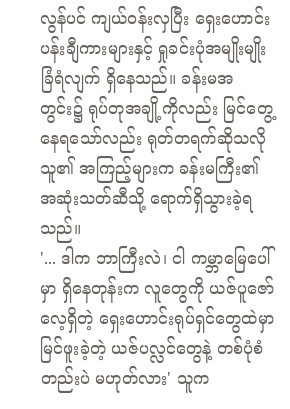လွန်ပင် ကျယ်ဝန်းလှပြီး ရှေးဟောင်းပန်းချီကားများနှင့် ရှုခင်းပုံအမျိုးမျိုး ခြံရံလျက် ရှိနေသည်။ ခန်းမအတွင်း၌ ရုပ်တုအချို့ကိုလည်း မြင်တွေ့နေရသော်လည်း ရုတ်တရက်ဆိုသလို သူ၏ အကြည့်များက ခန်းမကြီး၏ အဆုံးသတ်ဆီသို့ ရောက်ရှိသွားခဲ့ရသည်။
'... ဒါက ဘာကြီးလဲ၊ ငါ ကမ္ဘာမြေပေါ်မှာ ရှိနေတုန်းက လူတွေကို ယဇ်ပူဇော်လေ့ရှိတဲ့ ရှေးဟောင်းရုပ်ရှင်တွေထဲမှာ မြင်ဖူးခဲ့တဲ့ ယဇ်ပလ္လင်တွေနဲ့ တစ်ပုံစံတည်းပဲ မဟုတ်လား' သူက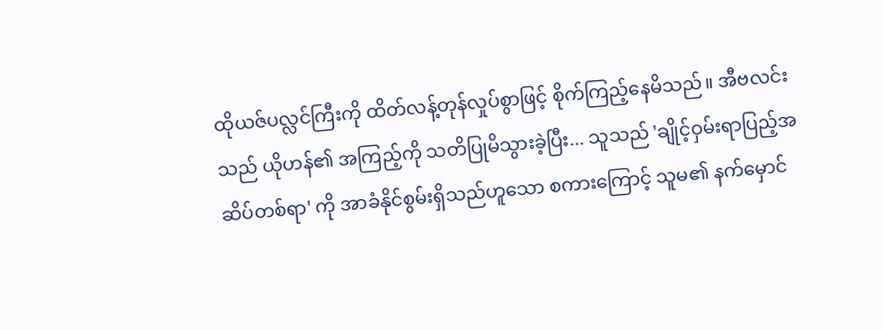ထိုယဇ်ပလ္လင်ကြီးကို ထိတ်လန့်တုန်လှုပ်စွာဖြင့် စိုက်ကြည့်နေမိသည်။ အီဗလင်းသည် ယိုဟန်၏ အကြည့်ကို သတိပြုမိသွားခဲ့ပြီး... သူသည် 'ချိုင့်ဝှမ်းရာပြည့်အဆိပ်တစ်ရာ' ကို အာခံနိုင်စွမ်းရှိသည်ဟူသော စကားကြောင့် သူမ၏ နက်မှောင်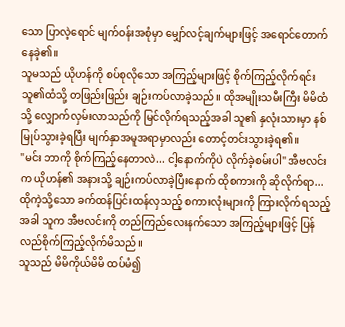သော ပြာလဲ့ရောင် မျက်ဝန်းအစုံမှာ မျှော်လင့်ချက်များဖြင့် အရောင်တောက်နေခဲ့၏။
သူမသည် ယိုဟန်ကို စပ်စုလိုသော အကြည့်များဖြင့် စိုက်ကြည့်လိုက်ရင်း သူ၏ထံသို့ တဖြည်းဖြည်း ချဉ်းကပ်လာခဲ့သည်။ ထိုအမျိုးသမီးကြီး မိမိထံသို့ လျှောက်လှမ်းလာသည်ကို မြင်လိုက်ရသည့်အခါ သူ၏ နှလုံးသားမှာ နစ်မြုပ်သွားခဲ့ရပြီး မျက်နှာအမူအရာမှာလည်း တောင့်တင်းသွားခဲ့ရ၏။
"မင်း ဘာကို စိုက်ကြည့်နေတာလဲ... ငါ့နောက်ကိုပဲ လိုက်ခဲ့စမ်းပါ" အီဗလင်းက ယိုဟန်၏ အနားသို့ ချဉ်းကပ်လာခဲ့ပြီးနောက် ထိုစကားကို ဆိုလိုက်ရာ... ထိုကဲ့သို့သော ခက်ထန်ပြင်းထန်လှသည့် စကားလုံးများကို ကြားလိုက်ရသည့်အခါ သူက အီဗလင်းကို တည်ကြည်လေးနက်သော အကြည့်များဖြင့် ပြန်လည်စိုက်ကြည့်လိုက်မိသည်။
သူသည် မိမိကိုယ်မိမိ ထပ်မံ၍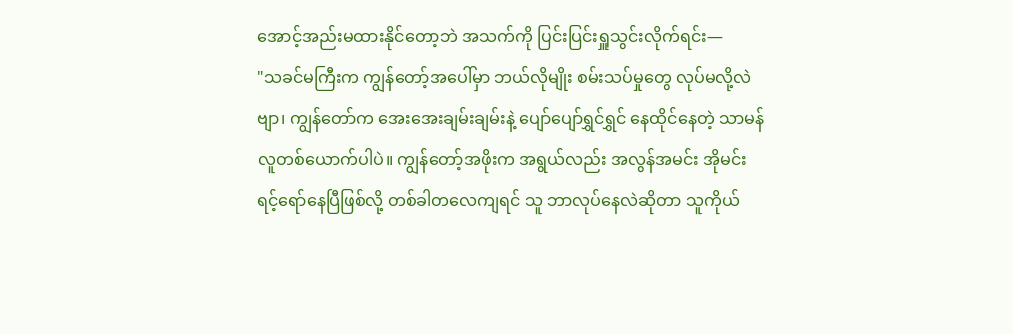အောင့်အည်းမထားနိုင်တော့ဘဲ အသက်ကို ပြင်းပြင်းရှူသွင်းလိုက်ရင်း—
"သခင်မကြီးက ကျွန်တော့်အပေါ်မှာ ဘယ်လိုမျိုး စမ်းသပ်မှုတွေ လုပ်မလို့လဲဗျာ၊ ကျွန်တော်က အေးအေးချမ်းချမ်းနဲ့ ပျော်ပျော်ရွှင်ရွှင် နေထိုင်နေတဲ့ သာမန်လူတစ်ယောက်ပါပဲ။ ကျွန်တော့်အဖိုးက အရွယ်လည်း အလွန်အမင်း အိုမင်းရင့်ရော်နေပြီဖြစ်လို့ တစ်ခါတလေကျရင် သူ ဘာလုပ်နေလဲဆိုတာ သူကိုယ်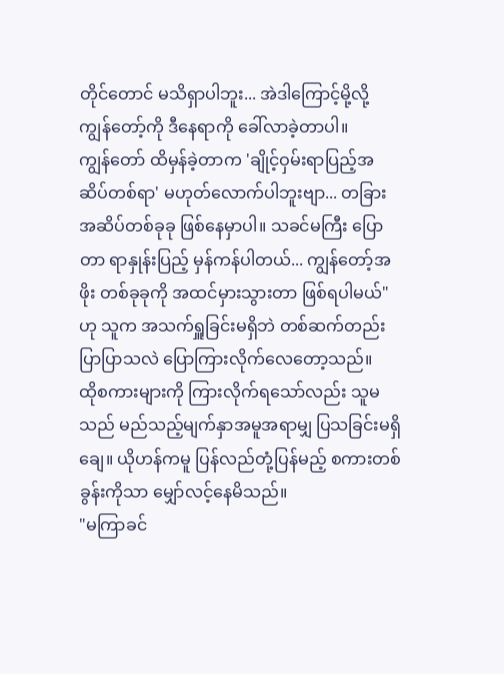တိုင်တောင် မသိရှာပါဘူး... အဲဒါကြောင့်မို့လို့ ကျွန်တော့်ကို ဒီနေရာကို ခေါ်လာခဲ့တာပါ။
ကျွန်တော် ထိမှန်ခဲ့တာက 'ချိုင့်ဝှမ်းရာပြည့်အဆိပ်တစ်ရာ' မဟုတ်လောက်ပါဘူးဗျာ... တခြားအဆိပ်တစ်ခုခု ဖြစ်နေမှာပါ။ သခင်မကြီး ပြောတာ ရာနှုန်းပြည့် မှန်ကန်ပါတယ်... ကျွန်တော့်အဖိုး တစ်ခုခုကို အထင်မှားသွားတာ ဖြစ်ရပါမယ်" ဟု သူက အသက်ရှူခြင်းမရှိဘဲ တစ်ဆက်တည်း ပြာပြာသလဲ ပြောကြားလိုက်လေတော့သည်။
ထိုစကားများကို ကြားလိုက်ရသော်လည်း သူမသည် မည်သည့်မျက်နှာအမူအရာမျှ ပြသခြင်းမရှိချေ။ ယိုဟန်ကမူ ပြန်လည်တုံ့ပြန်မည့် စကားတစ်ခွန်းကိုသာ မျှော်လင့်နေမိသည်။
"မကြာခင်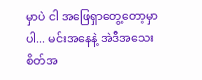မှာပဲ ငါ အဖြေရှာတွေ့တော့မှာပါ... မင်းအနေနဲ့ အဲဒီအသေးစိတ်အ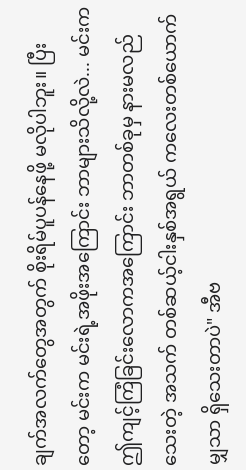ချက်အလက်တွေအတွက် စိုးရိမ်ပူပန်နေဖို့ မလိုပါဘူး။ ပြီးတော့ မင်းက မင်းရဲ့အဖိုးအကြောင်း ဘာများသိလို့လဲ... မင်းက ဤကျင့်ကြံခြင်းလောကအကြောင်း ဘာတစ်ခုမှ နားမလည်သေးတဲ့ အသက် တစ်ဆယ့်ငါးနှစ်အရွယ် ကလေးတစ်ယောက်မျှသာ ရှိသေးတာပဲ" အီဗ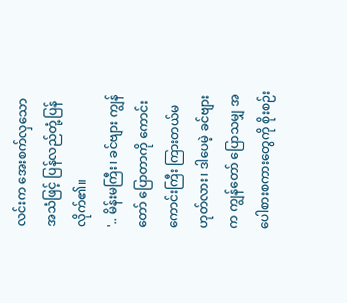လင်းက အေးစက်လှသော အသံဖြင့် ပြန်လည်တုံ့ပြန်လိုက်၏။
'.. မိန်းမကြီး၊ ခင်ဗျား ကျွန်တော် ပြောတာကို ကောင်းကောင်းကြီး ကြားတယ်မဟုတ်လား၊ ဒါပေမဲ့ ခင်ဗျားက ကျွန်တော် ပြောသမျှ အပေါစားစကားတွေကို စိုးစဉ်း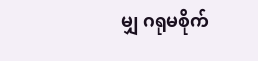မျှ ဂရုမစိုက်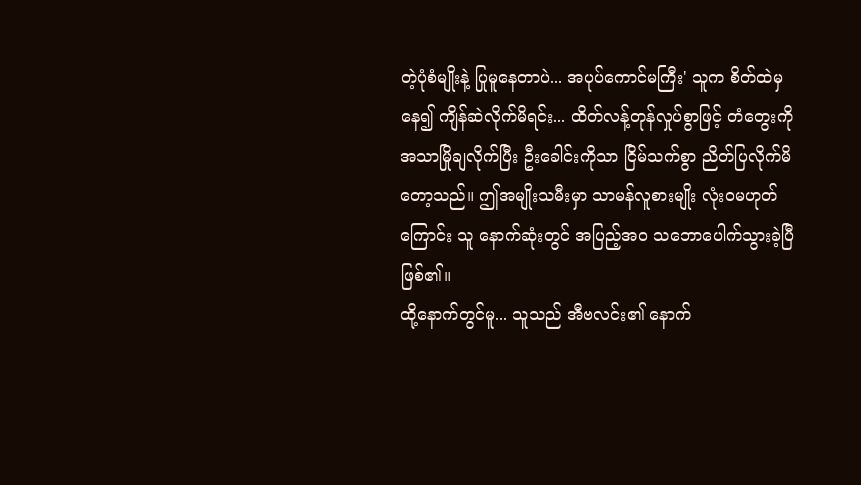တဲ့ပုံစံမျိုးနဲ့ ပြုမူနေတာပဲ... အပုပ်ကောင်မကြီး' သူက စိတ်ထဲမှနေ၍ ကျိန်ဆဲလိုက်မိရင်း... ထိတ်လန့်တုန်လှုပ်စွာဖြင့် တံတွေးကို အသာမြိုချလိုက်ပြီး ဦးခေါင်းကိုသာ ငြိမ်သက်စွာ ညိတ်ပြလိုက်မိတော့သည်။ ဤအမျိုးသမီးမှာ သာမန်လူစားမျိုး လုံးဝမဟုတ်ကြောင်း သူ နောက်ဆုံးတွင် အပြည့်အဝ သဘောပေါက်သွားခဲ့ပြီ ဖြစ်၏။
ထို့နောက်တွင်မူ... သူသည် အီဗလင်း၏ နောက်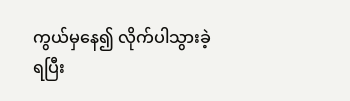ကွယ်မှနေ၍ လိုက်ပါသွားခဲ့ရပြီး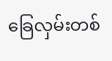ခြေလှမ်းတစ်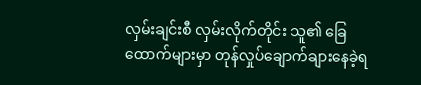လှမ်းချင်းစီ လှမ်းလိုက်တိုင်း သူ၏ ခြေထောက်များမှာ တုန်လှုပ်ချောက်ချားနေခဲ့ရ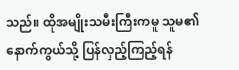သည်။ ထိုအမျိုးသမီးကြီးကမူ သူမ၏ နောက်ကွယ်သို့ ပြန်လှည့်ကြည့်ရန်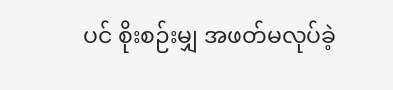ပင် စိုးစဉ်းမျှ အဖတ်မလုပ်ခဲ့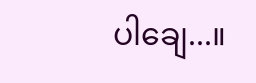ပါချေ...။